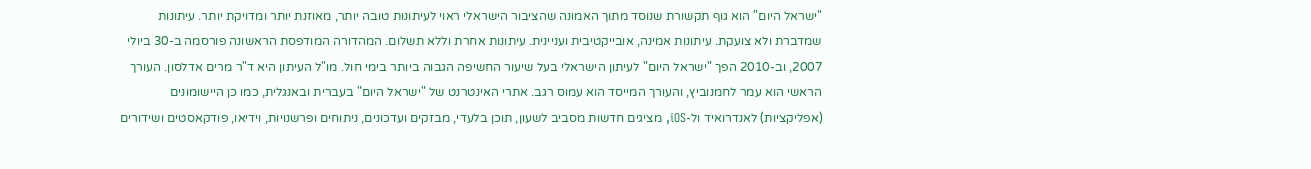"ישראל היום" הוא גוף תקשורת שנוסד מתוך האמונה שהציבור הישראלי ראוי לעיתונות טובה יותר, מאוזנת יותר ומדויקת יותר. עיתונות שמדברת ולא צועקת. עיתונות אמינה, אובייקטיבית ועניינית. עיתונות אחרת וללא תשלום. המהדורה המודפסת הראשונה פורסמה ב-30 ביולי 2007, וב-2010 הפך "ישראל היום" לעיתון הישראלי בעל שיעור החשיפה הגבוה ביותר בימי חול. מו"ל העיתון היא ד"ר מרים אדלסון. העורך הראשי הוא עמר לחמנוביץ, והעורך המייסד הוא עמוס רגב. אתרי האינטרנט של "ישראל היום" בעברית ובאנגלית, כמו כן היישומונים (אפליקציות) לאנדרואיד ול-iOS, מציגים חדשות מסביב לשעון, תוכן בלעדי, מבזקים ועדכונים, ניתוחים ופרשנויות, וידיאו, פודקאסטים ושידורים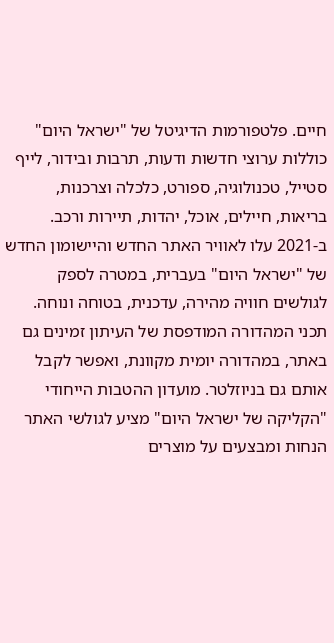חיים. פלטפורמות הדיגיטל של "ישראל היום" כוללות ערוצי חדשות ודעות, תרבות ובידור, לייף סטייל, טכנולוגיה, ספורט, כלכלה וצרכנות, בריאות, חיילים, אוכל, יהדות, תיירות ורכב. ב-2021 עלו לאוויר האתר החדש והיישומון החדש של "ישראל היום" בעברית, במטרה לספק לגולשים חוויה מהירה, עדכנית, בטוחה ונוחה. תכני המהדורה המודפסת של העיתון זמינים גם באתר, במהדורה יומית מקוונת, ואפשר לקבל אותם גם בניוזלטר. מועדון ההטבות הייחודי "הקליקה של ישראל היום" מציע לגולשי האתר הנחות ומבצעים על מוצרים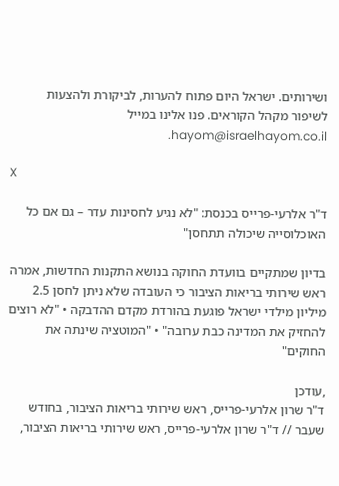ושירותים. ישראל היום פתוח להערות, לביקורת ולהצעות לשיפור מקהל הקוראים. פנו אלינו במייל hayom@israelhayom.co.il.

X

ד"ר אלרעי-פרייס בכנסת: "לא נגיע לחסינות עדר – גם אם כל האוכלוסייה שיכולה תתחסן"

בדיון שמתקיים בוועדת החוקה בנושא התקנות החדשות, אמרה ראש שירותי בריאות הציבור כי העובדה שלא ניתן לחסן 2.5 מיליון מילדי ישראל פוגעת בהורדת מקדם ההדבקה • "לא רוצים להחזיק את המדינה כבת ערובה" • "המוטציה שינתה את החוקים"

,עודכן
ד"ר שרון אלרעי-פרייס, ראש שירותי בריאות הציבור, בחודש שעבר // ד"ר שרון אלרעי-פרייס, ראש שירותי בריאות הציבור,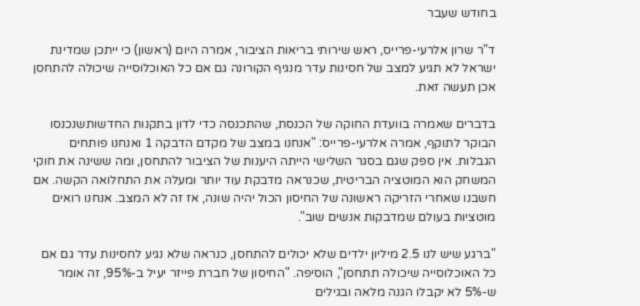בחודש שעבר

ד"ר שרון אלרעי-פרייס, ראש שירותי בריאות הציבור, אמרה היום (ראשון) כי ייתכן שמדינת ישראל לא תגיע למצב של חסינות עדר מנגיף הקורונה גם אם כל האוכלוסייה שיכולה להתחסן אכן תעשה זאת.

בדברים שאמרה בוועדת החוקה של הכנסת, שהתכנסה כדי לדון בתקנות החדשותשנכנסו הבוקר לתוקף, אמרה אלרעי-פרייס: "אנחנו במצב של מקדם הדבקה 1 ואנחנו פותחים הגבלות. אין ספק שגם בסגר השלישי הייתה היענות של הציבור להתחסן, ומה ששינה את חוקי המשחק הוא המוטציה הבריטית, שכנראה מדבקת עוד יותר ומעלה את התחלואה הקשה. אם חשבנו שאחרי הזריקה ראשונה של החיסון הכול יהיה שונה, אז זה לא המצב. אנחנו רואים מוטציות בעולם שמדבקות אנשים שוב".

"ברגע שיש לנו 2.5 מיליון ילדים שלא יכולים להתחסן, כנראה שלא נגיע לחסינות עדר גם אם כל האוכלוסייה שיכולה תתחסן", הוסיפה. "החיסון של חברת פייזר יעיל ב-95%, זה אומר ש-5% לא יקבלו הגנה מלאה ובגילים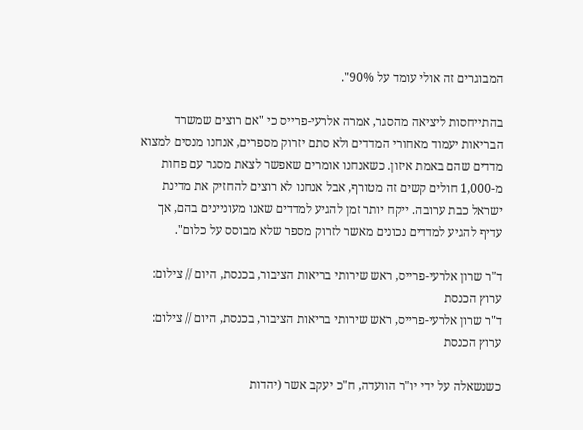המבוגרים זה אולי עומד על 90%".

בהתייחסות ליציאה מהסגר, אמרה אלרעי-פרייס כי "אם רוצים שמשרד הבריאות יעמוד מאחורי המדדים ולא סתם יזרוק מספרים, אנחנו מנסים למצוא מדדים שהם באמת איזון. כשאנחנו אומרים שאפשר לצאת מסגר עם פחות מ-1,000 חולים קשים זה מטורף, אבל אנחנו לא רוצים להחזיק את מדינת ישראל כבת ערובה. ייקח יותר זמן להגיע למדדים שאנו מעוניינים בהם, אך עדיף להגיע למדדים נכונים מאשר לזרוק מספר שלא מבוסס על כלום".

ד"ר שרון אלרעי-פרייס, ראש שירותי בריאות הציבור, בכנסת, היום // צילום: ערוץ הכנסת
ד"ר שרון אלרעי-פרייס, ראש שירותי בריאות הציבור, בכנסת, היום // צילום: ערוץ הכנסת

כשנשאלה על ידי יו"ר הוועדה, ח"כ יעקב אשר (יהדות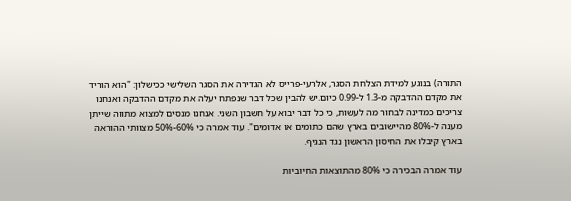התורה) בנוגע למידת הצלחת הסגר, אלרעי-פרייס לא הגדירה את הסגר השלישי ככישלון: "הוא הוריד את מקדם ההדבקה מ-1.3 ל-0.99 כיום.יש להבין שכל דבר שנפתח יעלה את מקדם ההדבקה ואנחנו צריכים כמדינה לבחור מה לעשות, כי כל דבר יבוא על חשבון השני. אנחנו מנסים למצוא מתווה שייתן מענה ל-80% מהיישובים בארץ שהם כתומים או אדומים". עוד אמרה כי 60%-50% מצוותי ההוראה בארץ קיבלו את החיסון הראשון נגד הנגיף.

עוד אמרה הבכירה כי 80% מהתוצאות החיוביות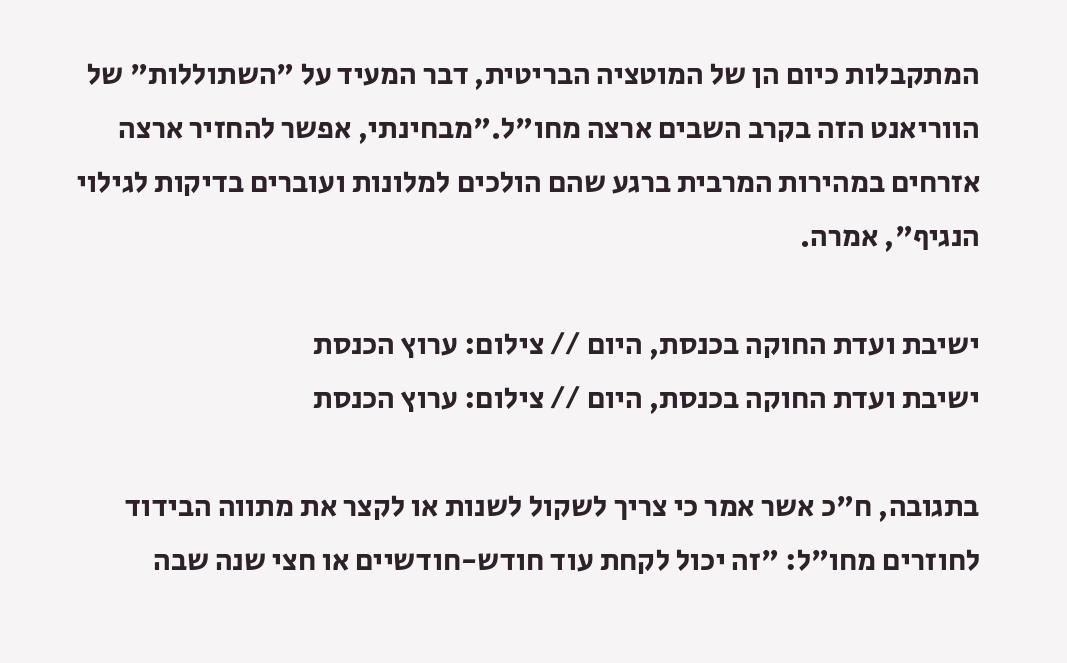המתקבלות כיום הן של המוטציה הבריטית, דבר המעיד על "השתוללות" של הווריאנט הזה בקרב השבים ארצה מחו"ל."מבחינתי, אפשר להחזיר ארצה אזרחים במהירות המרבית ברגע שהם הולכים למלונות ועוברים בדיקות לגילוי הנגיף", אמרה.

ישיבת ועדת החוקה בכנסת, היום // צילום: ערוץ הכנסת
ישיבת ועדת החוקה בכנסת, היום // צילום: ערוץ הכנסת

בתגובה, ח"כ אשר אמר כי צריך לשקול לשנות או לקצר את מתווה הבידוד לחוזרים מחו"ל: "זה יכול לקחת עוד חודש-חודשיים או חצי שנה שבה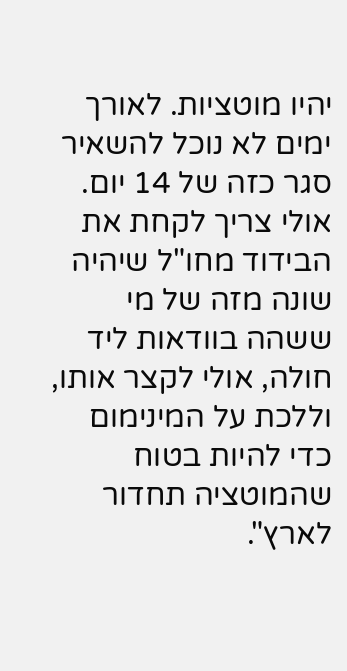יהיו מוטציות. לאורך ימים לא נוכל להשאיר סגר כזה של 14 יום. אולי צריך לקחת את הבידוד מחו"ל שיהיה שונה מזה של מי ששהה בוודאות ליד חולה, אולי לקצר אותו, וללכת על המינימום כדי להיות בטוח שהמוטציה תחדור לארץ".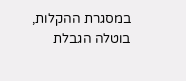במסגרת ההקלות, בוטלה הגבלת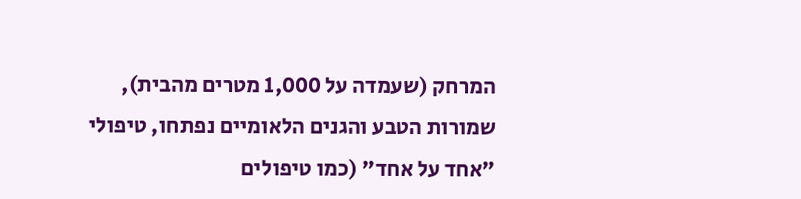המרחק (שעמדה על 1,000 מטרים מהבית), שמורות הטבע והגנים הלאומיים נפתחו, טיפולי "אחד על אחד" (כמו טיפולים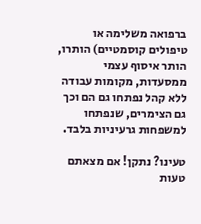ברפואה משלימה או טיפולים קוסמטיים) הותרו, הותר איסוף עצמי ממסעדות, מקומות עבודה ללא קהל נפתחו גם הם וכך גם הצימרים, שנפתחו למשפחות גרעיניות בלבד.

טעינו? נתקן! אם מצאתם טעות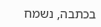בכתבה, נשמח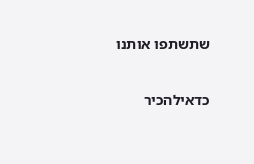שתשתפו אותנו

כדאילהכיר